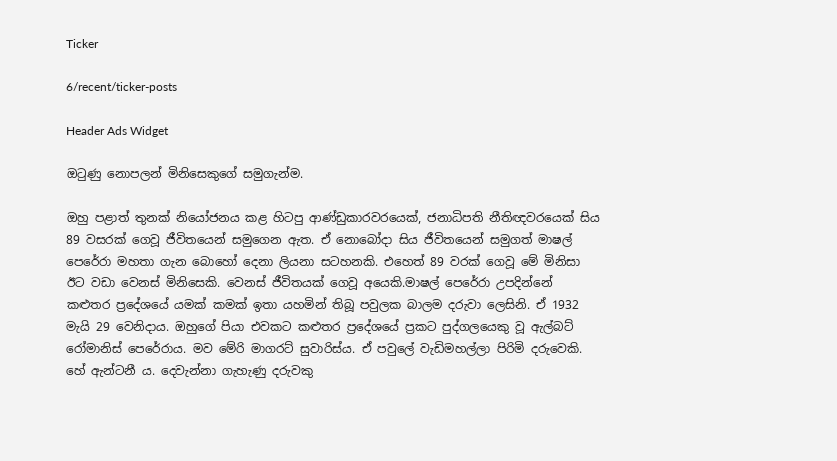Ticker

6/recent/ticker-posts

Header Ads Widget

ඔටුණු නොපලන් මිනිසෙකුගේ සමුගැන්ම.

ඔහු පළාත් තුනක් නියෝජනය කළ හිටපු ආණ්ඩුකාරවරයෙක්, ජනාධිපති නීතිඥවරයෙක් සිය 89 වසරක් ගෙවූ ජීවිතයෙන් සමුගෙන ඇත. ඒ නොබෝදා සිය ජීවිතයෙන් සමුගත් මාෂල් පෙරේරා මහතා ගැන බොහෝ දෙනා ලියනා සටහනකි. එහෙත් 89 වරක් ගෙවූ මේ මිනිසා ඊට වඩා වෙනස් මිනිසෙකි. වෙනස් ජීවිතයක් ගෙවූ අයෙකි.මාෂල් පෙරේරා උපදින්නේ කළුතර ප්‍රදේශයේ යමක් කමක් ඉතා යහමින් තිබූ පවුලක බාලම දරුවා ලෙසිනි. ඒ 1932 මැයි 29 වෙනිදාය. ඔහුගේ පියා එවකට කළුතර ප්‍රදේශයේ ප්‍රකට පුද්ගලයෙකු වූ ඇල්බට් රෝමානිස් පෙරේරාය. මව මේරි මාගරට් සුවාරිස්ය. ඒ පවුලේ වැඩිමහල්ලා පිරිමි දරුවෙකි. හේ ඇන්ටනී ය. දෙවැන්නා ගැහැණු දරුවකු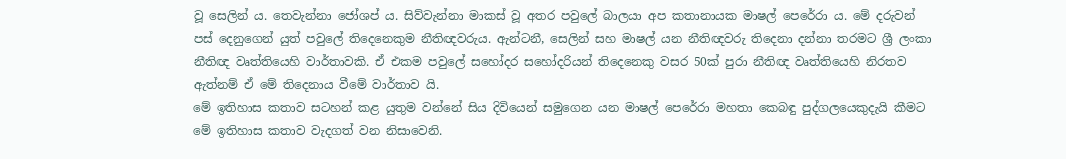වූ සෙලින් ය. තෙවැන්නා ජෝශප් ය. සිව්වැන්නා මාකස් වූ අතර පවුලේ බාලයා අප කතානායක මාෂල් පෙරේරා ය. මේ දරුවන් පස් දෙනුගෙන් යුත් පවුලේ තිදෙනෙකුම නීතිඥවරුය. ඇන්ටනී, සෙලින් සහ මාෂල් යන නීතිඥවරු තිදෙනා දන්නා තරමට ශ්‍රී ලංකා නීතිඥ වෘත්තියෙහි වාර්තාවකි. ඒ එකම පවුලේ සහෝදර සහෝදරියන් තිදෙනෙකු වසර 50ක් පුරා නීතිඥ වෘත්තියෙහි නිරතව ඇත්නම් ඒ මේ තිදෙනාය වීමේ වාර්තාව යි.
මේ ඉතිහාස කතාව සටහන් කළ යුතුම වන්නේ සිය දිවියෙන් සමුගෙන යන මාෂල් පෙරේරා මහතා කෙබඳු පුද්ගලයෙකුදැයි කීමට මේ ඉතිහාස කතාව වැදගත් වන නිසාවෙනි.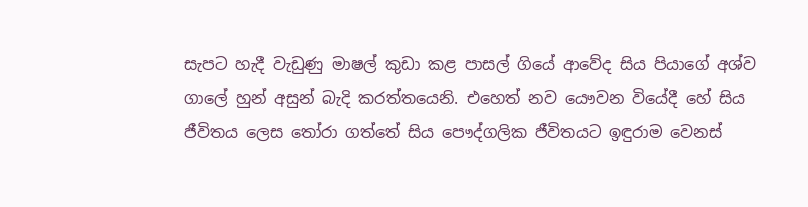සැපට හැදී වැඩුණු මාෂල් කුඩා කළ පාසල් ගියේ ආවේද සිය පියාගේ අශ්ව ගාලේ හුන් අසුන් බැදි කරත්තයෙනි. එහෙත් නව යෞවන වියේදී හේ සිය ජීවිතය ලෙස තෝරා ගත්තේ සිය පෞද්ගලික ජීවිතයට ඉඳුරාම වෙනස්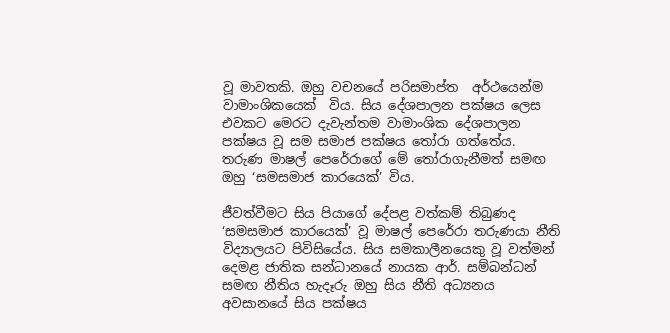වූ මාවතකි. ඔහු වචනයේ පරිසමාප්ත  අර්ථයෙන්ම වාමාංශිකයෙක්  විය. සිය දේශපාලන පක්ෂය ලෙස  එවකට මෙරට දැවැන්තම වාමාංශික දේශපාලන පක්ෂය වූ සම සමාජ පක්ෂය තෝරා ගත්තේය. තරුණ මාෂල් පෙරේරාගේ මේ තෝරාගැනීමත් සමඟ ඔහු ‘සමසමාජ කාරයෙක්’ විය.

ජීවත්වීමට සිය පියාගේ දේපළ වත්කම් තිබුණද ‘සමසමාජ කාරයෙක්’ වූ මාෂල් පෙරේරා තරුණයා නීති විද්‍යාලයට පිවිසියේය. සිය සමකාලීනයෙකු වූ වත්මන් දෙමළ ජාතික සන්ධානයේ නායක ආර්. සම්බන්ධන් සමඟ නීතිය හැදෑරු ඔහු සිය නීති අධ්‍යනය අවසානයේ සිය පක්ෂය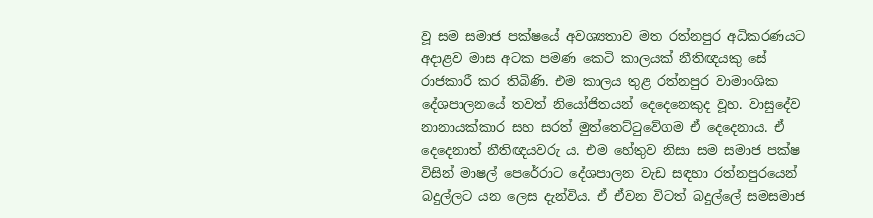වූ සම සමාජ පක්ෂයේ අවශ්‍යතාව මත රත්නපුර අධිකරණයට අදාළව මාස අටක පමණ කෙටි කාලයක් නීතිඥයකු සේ රාජකාරී කර තිබිණි. එම කාලය තුළ රත්නපුර වාමාංශික දේශපාලනයේ තවත් නියෝජිතයන් දෙදෙනෙකුද වූහ. වාසුදේව නානායක්කාර සහ සරත් මුත්තෙට්ටුවේගම ඒ දෙදෙනාය. ඒ දෙදෙනාත් නීතිඥයවරු ය. එම හේතුව නිසා සම සමාජ පක්ෂ විසින් මාෂල් පෙරේරාට දේශපාලන වැඩ සඳහා රත්නපුරයෙන් බදුල්ලට යන ලෙස දැන්විය. ඒ ඒවන විටත් බදුල්ලේ සමසමාජ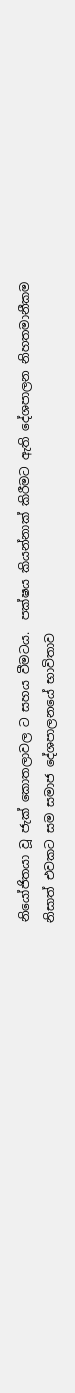නියෝජිතයා වූ ජැක් කොතලාවල ට සහය වීමටය.  පක්ෂය කියන්නාක් කිරීමට ඇති දේශපාලන නිහතමානීකම නිසාත් එවකට සම සමාජ දේශපාලනයේ භාවිතාව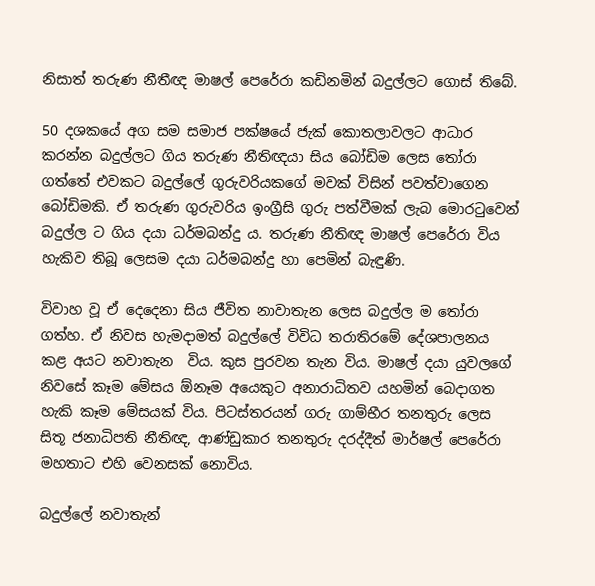නිසාත් තරුණ නීතීඥ මාෂල් පෙරේරා කඩිනමින් බදුල්ලට ගොස් තිබේ.

50 දශකයේ අග සම සමාජ පක්ෂයේ ජැක් කොතලාවලට ආධාර කරන්න බදුල්ලට ගිය තරුණ නීතිඥයා සිය බෝඩිම ලෙස තෝරා ගත්තේ එවකට බදුල්ලේ ගුරුවරියකගේ මවක් විසින් පවත්වාගෙන බෝඩිමකි. ඒ තරුණ ගුරුවරිය ඉංග්‍රීසි ගුරු පත්වීමක් ලැබ මොරටුවෙන් බදුල්ල ට ගිය දයා ධර්මබන්දු ය. තරුණ නීතිඥ මාෂල් පෙරේරා විය හැකිව තිබූ ලෙසම දයා ධර්මබන්දු හා පෙමින් බැඳුණි.

විවාහ වූ ඒ දෙදෙනා සිය ජීවිත නාවාතැන ලෙස බදුල්ල ම තෝරා ගත්හ. ඒ නිවස හැමදාමත් බදුල්ලේ විවිධ තරාතිරමේ දේශපාලනය කළ අයට නවාතැන  විය. කුස පුරවන තැන විය. මාෂල් දයා යුවලගේ නිවසේ කෑම මේසය ඕනෑම අයෙකුට අනාරාධිතව යහමින් බෙදාගත හැකි කෑම මේසයක් විය. පිටස්තරයන් ගරු ගාම්භීර තනතුරු ලෙස සිතූ ජනාධිපති නීතිඥ, ආණ්ඩුකාර තනතුරු දරද්දීත් මාර්ෂල් පෙරේරා මහතාට එහි වෙනසක් නොවිය.

බදුල්ලේ නවාතැන්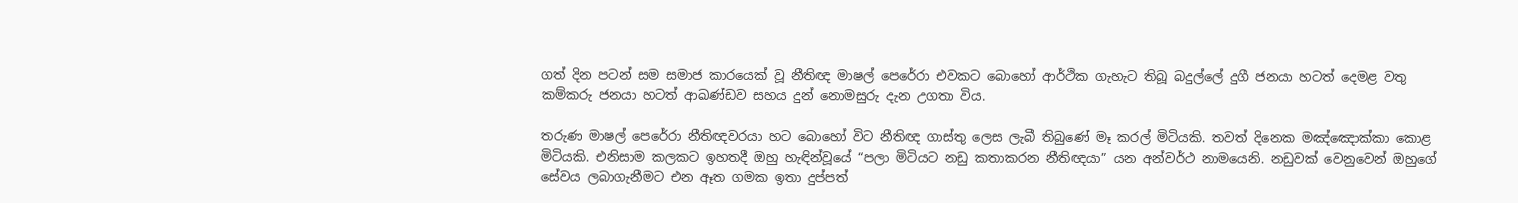ගත් දින පටන් සම සමාජ කාරයෙක් වූ නීතිඥ මාෂල් පෙරේරා එවකට බොහෝ ආර්ථික ගැහැට තිබූ බදුල්ලේ දුගී ජනයා හටත් දෙමළ වතු කම්කරු ජනයා හටත් ආඛණ්ඩව සහය දුන් නොමසුරු දැන උගතා විය.

තරුණ මාෂල් පෙරේරා නීතිඥවරයා හට බොහෝ විට නීතිඥ ගාස්තු ලෙස ලැබී තිබුණේ මෑ කරල් මිටියකි. තවත් දිනෙක මඤ්ඤොක්කා කොළ මිටියකි. එනිසාම කලකට ඉහතදී ඔහු හැඳින්වූයේ “පලා මිටියට නඩු කතාකරන නීතිඥයා” යන අන්වර්ථ නාමයෙනි. නඩුවක් වෙනුවෙන් ඔහුගේ සේවය ලබාගැනීමට එන ඈත ගමක ඉතා දුප්පත්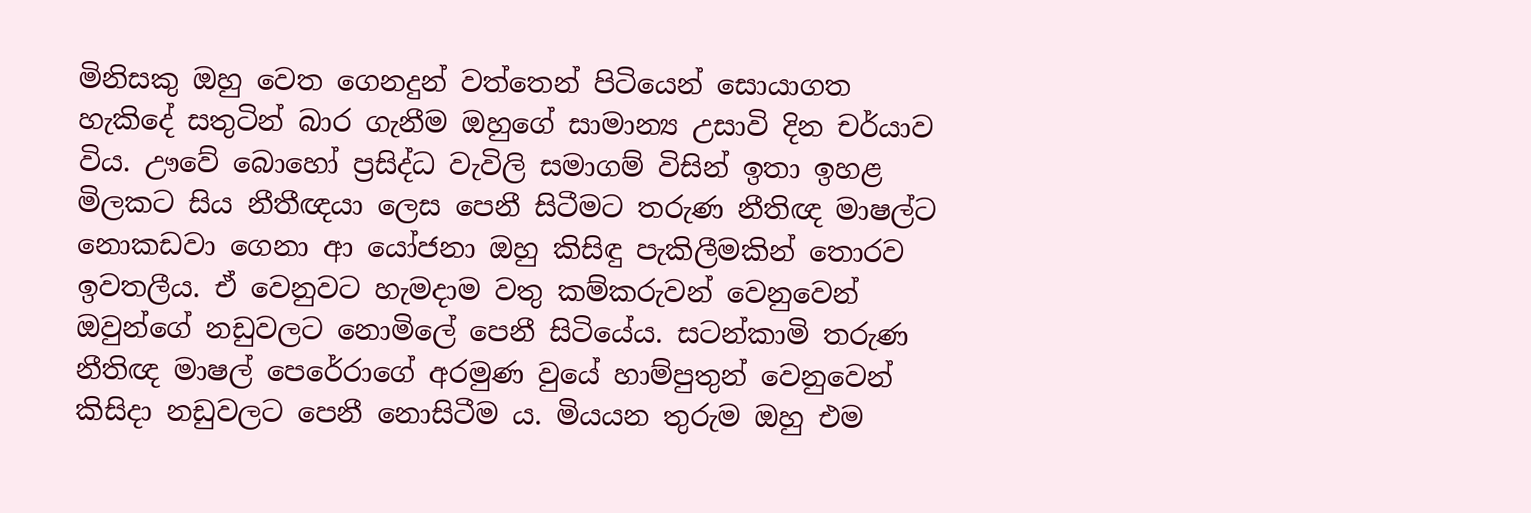මිනිසකු ඔහු වෙත ගෙනදුන් වත්තෙන් පිටියෙන් සොයාගත හැකිදේ සතුටින් බාර ගැනීම ඔහුගේ සාමාන්‍ය උසාවි දින චර්යාව විය. ඌවේ බොහෝ ප්‍රසිද්ධ වැවිලි සමාගම් විසින් ඉතා ඉහළ මිලකට සිය නීතීඥයා ලෙස පෙනී සිටීමට තරුණ නීතිඥ මාෂල්ට නොකඩවා ගෙනා ආ යෝජනා ඔහු කිසිඳු පැකිලීමකින් තොරව ඉවතලීය. ඒ වෙනුවට හැමදාම වතු කම්කරුවන් වෙනුවෙන් ඔවුන්ගේ නඩුවලට නොමිලේ පෙනී සිටියේය. සටන්කාමි තරුණ නීතිඥ මාෂල් පෙරේරාගේ අරමුණ වුයේ හාම්පුතුන් වෙනුවෙන් කිසිදා නඩුවලට පෙනී නොසිටීම ය. මියයන තුරුම ඔහු එම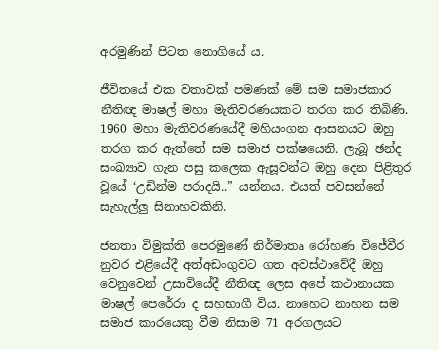අරමුණින් පිටත නොගියේ ය.

ජීවිතයේ එක වතාවක් පමණක් මේ සම සමාජකාර නීතිඥ මාෂල් මහා මැතිවරණයකට තරග කර තිබිණි. 1960 මහා මැතිවරණයේදී මහියංගන ආසනයට ඔහු තරග කර ඇත්තේ සම සමාජ පක්ෂයෙනි. ලැබූ ඡන්ද සංඛ්‍යාව ගැන පසු කලෙක ඇසූවන්ට ඔහු දෙන පිළිතුර වූයේ ‘උඩින්ම පරාදයි..” යන්නය. එයත් පවසන්නේ සැහැල්ලු සිනාහවකිනි.

ජනතා විමුක්ති පෙරමුණේ නිර්මාතෘ රෝහණ විජේවීර නුවර එළියේදී අත්අඩංගුවට ගත අවස්ථාවේදී ඔහු වෙනුවෙන් උසාවියේදී නීතිඥ ලෙස අපේ කථානායක මාෂල් පෙරේරා ද සහභාගී විය. නාහෙට නාහන සම සමාජ කාරයෙකු වීම නිසාම 71 අරගලයට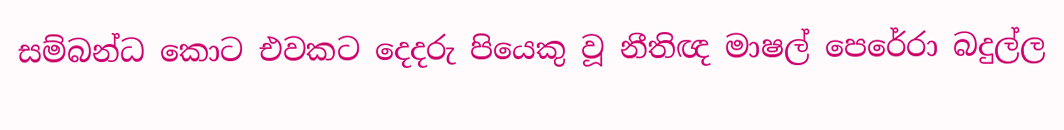සම්බන්ධ කොට එවකට දෙදරු පියෙකු වූ නීතිඥ මාෂල් පෙරේරා බදුල්ල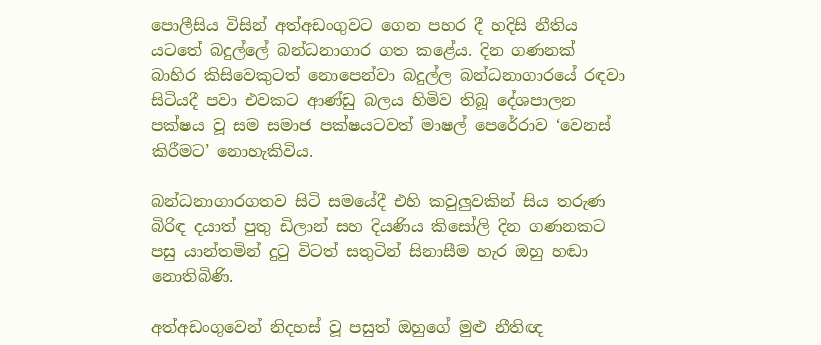පොලීසිය විසින් අත්අඩංගුවට ගෙන පහර දී හදිසි නීතිය යටතේ බදුල්ලේ බන්ධනාගාර ගත කළේය. දින ගණනක් බාහිර කිසිවෙකුටත් නොපෙන්වා බදුල්ල බන්ධනාගාරයේ රඳවා සිටියදී පවා එවකට ආණ්ඩු බලය හිමිව තිබූ දේශපාලන පක්ෂය වූ සම සමාජ පක්ෂයටවත් මාෂල් පෙරේරාව ‘වෙනස් කිරීමට’ නොහැකිවිය.

බන්ධනාගාරගතව සිටි සමයේදී එහි කවුලුවකින් සිය තරුණ බිරිඳ දයාත් පුතු ඩිලාන් සහ දියණිය කිසෝලි දින ගණනකට පසු යාන්තමින් දුටු විටත් සතුටින් සිනාසීම හැර ඔහු හඬා නොතිබිණි.

අත්අඩංගුවෙන් නිදහස් වූ පසුත් ඔහුගේ මුළු නීතිඥ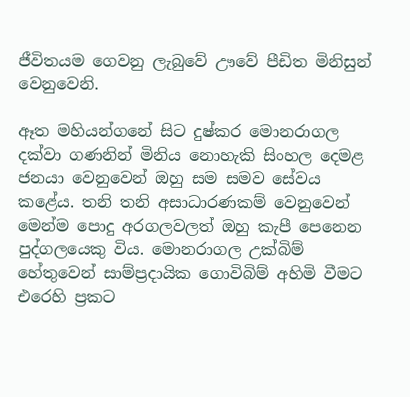ජීවිතයම ගෙවනු ලැබුවේ ඌවේ පීඩිත මිනිසුන් වෙනුවෙනි.

ඈත මහියන්ගනේ සිට දුෂ්කර මොනරාගල දක්වා ගණනින් මිනිය නොහැකි සිංහල දෙමළ ජනයා වෙනුවෙන් ඔහු සම සමව සේවය කළේය. තනි තනි අසාධාරණකම් වෙනුවෙන් මෙන්ම පොදු අරගලවලත් ඔහු කැපී පෙනෙන පුද්ගලයෙකු විය. මොනරාගල උක්බිම් හේතුවෙන් සාම්ප්‍රදායික ගොවිබිම් අහිමි වීමට එරෙහි ප්‍රකට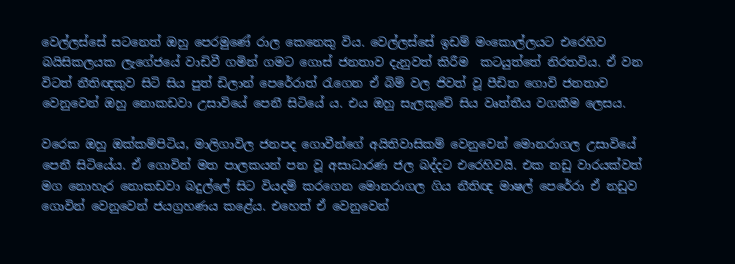වෙල්ලස්සේ සටනෙත් ඔහු පෙරමුණේ රාල කෙනෙකු විය. වෙල්ලස්සේ ඉඩම් මංකොල්ලයට එරෙහිව බයිසිකලයක ලැගේජයේ වාඩිවී ගමින් ගමට ගොස් ජනතාව දැනුවත් කිරීම  කටයුත්තේ නිරතවිය. ඒ වන විටත් නීතිඥකුව සිටි සිය පුත් ඩිලාන් පෙරේරාත් රැගෙන ඒ බිම් වල ජිවත් වූ පීඩිත ගොවි ජනතාව වෙනුවෙන් ඔහු නොකඩවා උසාවියේ පෙනී සිටියේ ය. එය ඔහු සැලකුවේ සිය වෘත්තීය වගකීම ලෙසය.

වරෙක ඔහු ඔක්කම්පිටිය, මාලිගාවිල ජනපද ගොවීන්ගේ අයිතිවාසිකම් වෙනුවෙන් මොනරාගල උසාවියේ පෙනී සිටියේය. ඒ ගොවින් මත පාලකයන් පන වූ අසාධාරණ ජල බද්දට එරෙහිවයි. එක නඩු වාරයක්වත් මග නොහැර නොකඩවා බදුල්ලේ සිට වියදම් කරගෙන මොනරාගල ගිය නීතිඥ මාෂල් පෙරේරා ඒ නඩුව ගොවින් වෙනුවෙන් ජයග්‍රහණය කළේය. එහෙත් ඒ වෙනුවෙන්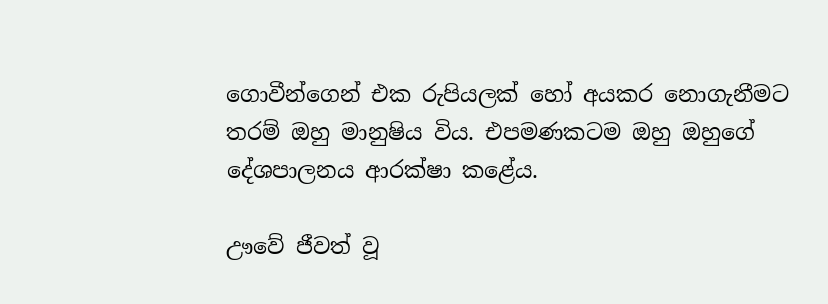ගොවීන්ගෙන් එක රුපියලක් හෝ අයකර නොගැනීමට තරම් ඔහු මානුෂිය විය. එපමණකටම ඔහු ඔහුගේ දේශපාලනය ආරක්ෂා කළේය.

ඌවේ ජීවත් වූ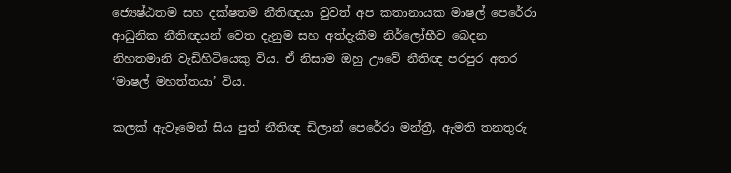ජ්‍යෙෂ්ඨතම සහ දක්ෂතම නීතිඥයා වුවත් අප කතානායක මාෂල් පෙරේරා ආධුනික නීතිඥයන් වෙත දැනුම සහ අත්දැකීම නිර්ලෝභීව බෙදන නිහතමානි වැඩිහිටියෙකු විය. ඒ නිසාම ඔහු ඌවේ නීතිඥ පරපුර අතර ‘මාෂල් මහත්තයා’ විය.

කලක් ඇවෑමෙන් සිය පුත් නීතිඥ ඩිලාන් පෙරේරා මන්ත්‍රී, ඇමති තනතුරු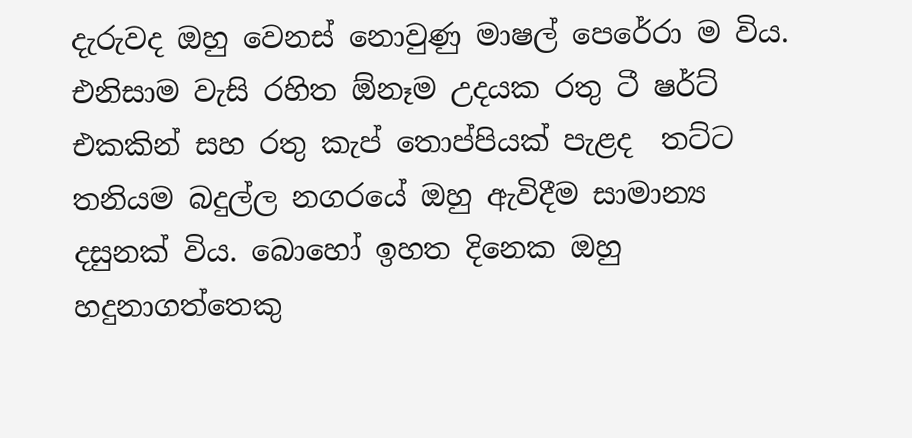දැරුවද ඔහු වෙනස් නොවුණු මාෂල් පෙරේරා ම විය.  එනිසාම වැසි රහිත ඕනෑම උදයක රතු ටී ෂර්ට් එකකින් සහ රතු කැප් තොප්පියක් පැළද  තට්ට තනියම බදුල්ල නගරයේ ඔහු ඇවිදීම සාමාන්‍ය දසුනක් විය. බොහෝ ඉහත දිනෙක ඔහු හදුනාගත්තෙකු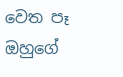වෙත පෑ ඔහුගේ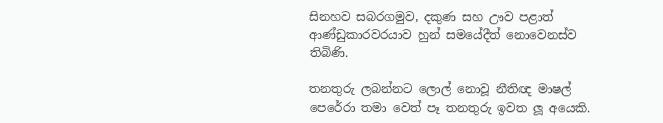සිනහව සබරගමුව, දකුණ සහ ඌව පළාත් ආණ්ඩුකාරවරයාව හුන් සමයේදීත් නොවෙනස්ව තිබිණි.

තනතුරු ලබන්නට ලොල් නොවූ නීතිඥ මාෂල් පෙරේරා තමා වෙත් පෑ තනතුරු ඉවත ලූ අයෙකි.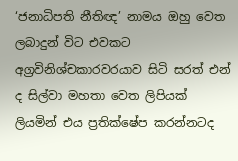‘ජනාධිපති නීතිඥ’ නාමය ඔහු වෙත ලබාදුන් විට එවකට අග්‍රවිනිශ්චකාරවරයාව සිටි සරත් එන් ද සිල්වා මහතා වෙත ලිපියක් ලියමින් එය ප්‍රතික්ෂේප කරන්නටද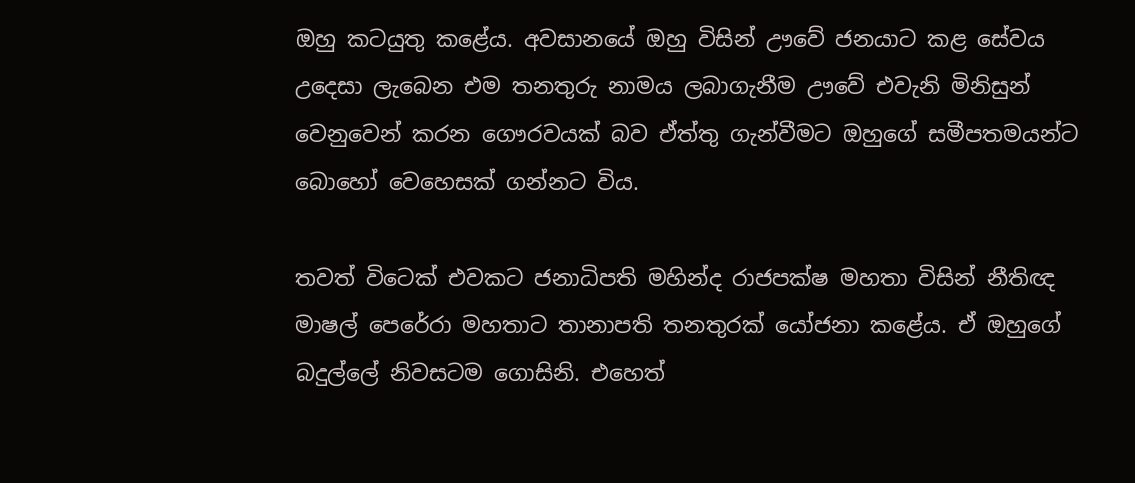ඔහු කටයුතු කළේය. අවසානයේ ඔහු විසින් ඌවේ ජනයාට කළ සේවය උදෙසා ලැබෙන එම තනතුරු නාමය ලබාගැනීම ඌවේ එවැනි මිනිසුන් වෙනුවෙන් කරන ගෞරවයක් බව ඒත්තු ගැන්වීමට ඔහුගේ සමීපතමයන්ට බොහෝ වෙහෙසක් ගන්නට විය.

තවත් විටෙක් එවකට ජනාධිපති මහින්ද රාජපක්ෂ මහතා විසින් නීතිඥ මාෂල් පෙරේරා මහතාට තානාපති තනතුරක් යෝජනා කළේය. ඒ ඔහුගේ බදුල්ලේ නිවසටම ගොසිනි. එහෙත්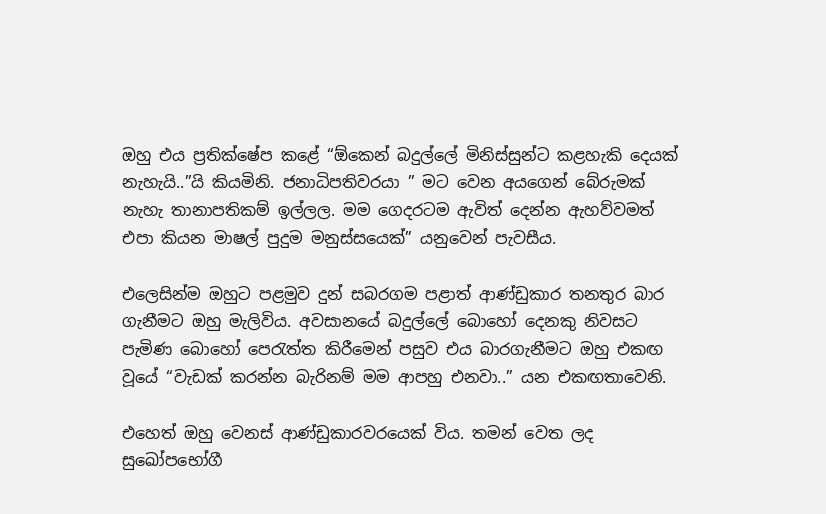ඔහු එය ප්‍රතික්ෂේප කළේ “ඕකෙන් බදුල්ලේ මිනිස්සුන්ට කළහැකි දෙයක් නැහැයි..”යි කියමිනි. ජනාධිපතිවරයා ” මට වෙන අයගෙන් බේරුමක් නැහැ තානාපතිකම් ඉල්ලල. මම ගෙදරටම ඇවිත් දෙන්න ඇහව්වමත් එපා කියන මාෂල් පුදුම මනුස්සයෙක්” යනුවෙන් පැවසීය.

එලෙසින්ම ඔහුට පළමුව දුන් සබරගම පළාත් ආණ්ඩුකාර තනතුර බාර ගැනීමට ඔහු මැලිවිය. අවසානයේ බදුල්ලේ බොහෝ දෙනකු නිවසට පැමිණ බොහෝ පෙරැත්ත කිරීමෙන් පසුව එය බාරගැනීමට ඔහු එකඟ වූයේ “වැඩක් කරන්න බැරිනම් මම ආපහු එනවා..” යන එකඟතාවෙනි.

එහෙත් ඔහු වෙනස් ආණ්ඩුකාරවරයෙක් විය. තමන් වෙත ලද සුඛෝපභෝගී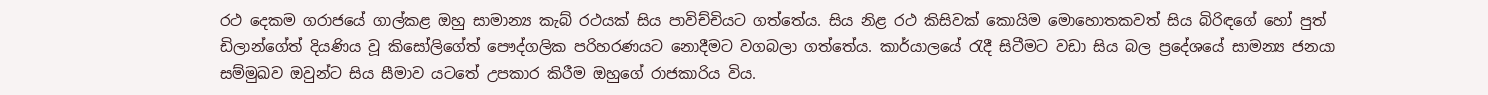රථ දෙකම ගරාජයේ ගාල්කළ ඔහු සාමාන්‍ය කැබ් රථයක් සිය පාවිච්චියට ගත්තේය. සිය නිළ රථ කිසිවක් කොයිම මොහොතකවත් සිය බිරිඳගේ හෝ පුත් ඩිලාන්ගේත් දියණිය වූ කිසෝලිගේත් පෞද්ගලික පරිහරණයට නොදීමට වගබලා ගත්තේය. කාර්යාලයේ රැදී සිටීමට වඩා සිය බල ප්‍රදේශයේ සාමන්‍ය ජනයා සම්මුඛව ඔවුන්ට සිය සීමාව යටතේ උපකාර කිරීම ඔහුගේ රාජකාරිය විය.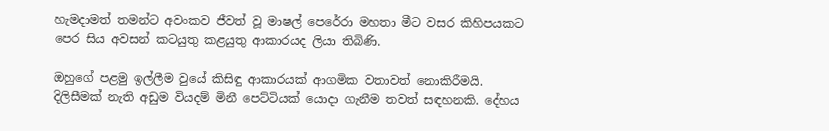හැමදාමත් තමන්ට අවංකව ජීවත් වූ මාෂල් පෙරේරා මහතා මීට වසර කිහිපයකට පෙර සිය අවසන් කටයුතු කළයුතු ආකාරයද ලියා තිබිණි.

ඔහුගේ පළමු ඉල්ලීම වුයේ කිසිඳු ආකාරයක් ආගමික වතාවත් නොකිරීමයි. දිලිසීමක් නැති අඩුම වියදම් මිනී පෙට්ටියක් යොදා ගැනීම තවත් සඳහනකි. දේහය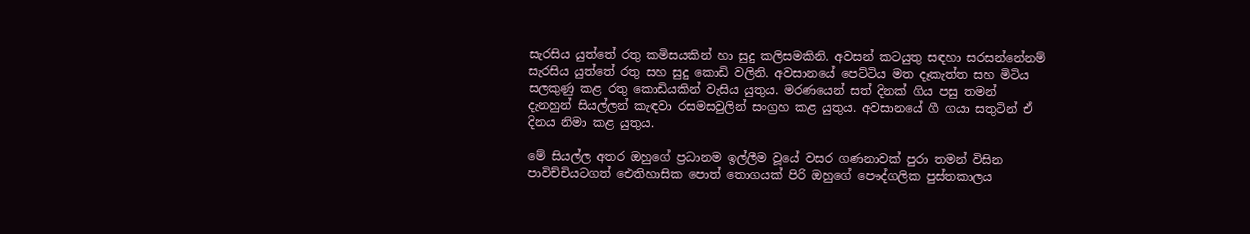සැරසිය යුත්තේ රතු කමිසයකින් හා සුදු කලිසමකිනි. අවසන් කටයුතු සඳහා සරසන්නේනම් සැරසිය යුත්තේ රතු සහ සුදු කොඩි වලිනි. අවසානයේ පෙට්ටිය මත දෑකැත්ත සහ මිටිය සලකුණු කළ රතු කොඩියකින් වැසිය යුතුය. මරණයෙන් සත් දිනක් ගිය පසු තමන් දැනහුන් සියල්ලන් කැඳවා රසමසවුලින් සංග්‍රහ කළ යුතුය. අවසානයේ ගී ගයා සතුටින් ඒ දිනය නිමා කළ යුතුය.

මේ සියල්ල අතර ඔහුගේ ප්‍රධානම ඉල්ලීම වූයේ වසර ගණනාවක් පුරා තමන් විසින පාවිච්චියටගත් ඓතිහාසික පොත් තොගයක් පිරි ඔහුගේ පෞද්ගලික පුස්තකාලය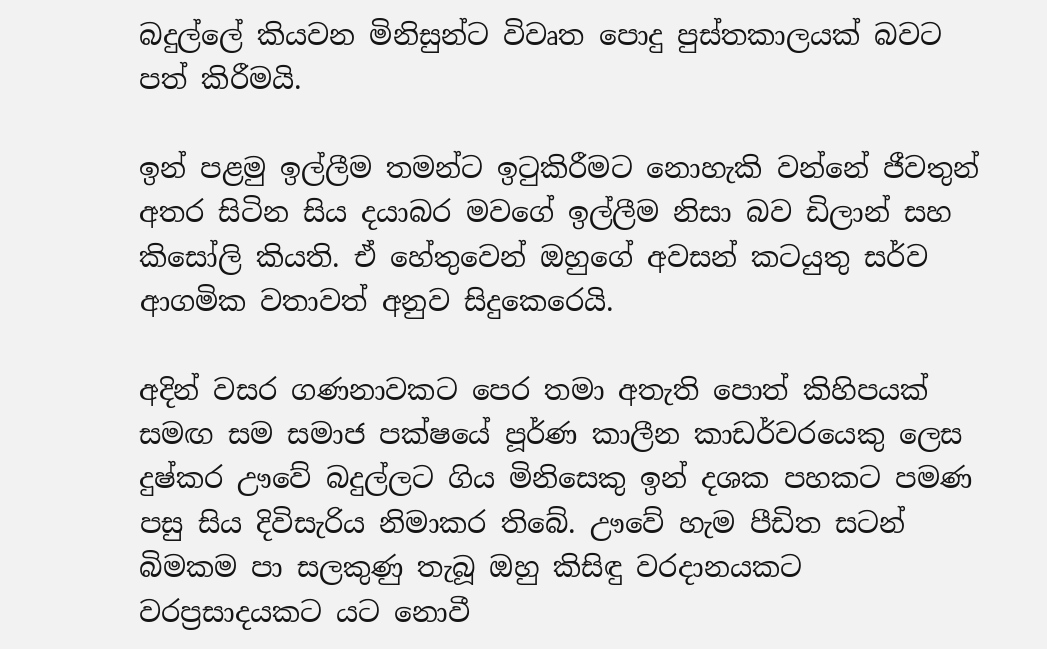බදුල්ලේ කියවන මිනිසුන්ට විවෘත පොදු පුස්තකාලයක් බවට පත් කිරීමයි.

ඉන් පළමු ඉල්ලීම තමන්ට ඉටුකිරීමට නොහැකි වන්නේ ජීවතුන් අතර සිටින සිය දයාබර මවගේ ඉල්ලීම නිසා බව ඩිලාන් සහ කිසෝලි කියති. ඒ හේතුවෙන් ඔහුගේ අවසන් කටයුතු සර්ව ආගමික වතාවත් අනුව සිදුකෙරෙයි.

අදින් වසර ගණනාවකට පෙර තමා අතැති පොත් කිහිපයක් සමඟ සම සමාජ පක්ෂයේ පූර්ණ කාලීන කාඩර්වරයෙකු ලෙස දුෂ්කර ඌවේ බදුල්ලට ගිය මිනිසෙකු ඉන් දශක පහකට පමණ පසු සිය දිවිසැරිය නිමාකර තිබේ. ඌවේ හැම පීඩිත සටන් බිමකම පා සලකුණු තැබූ ඔහු කිසිඳු වරදානයකට වරප්‍රසාදයකට යට නොවී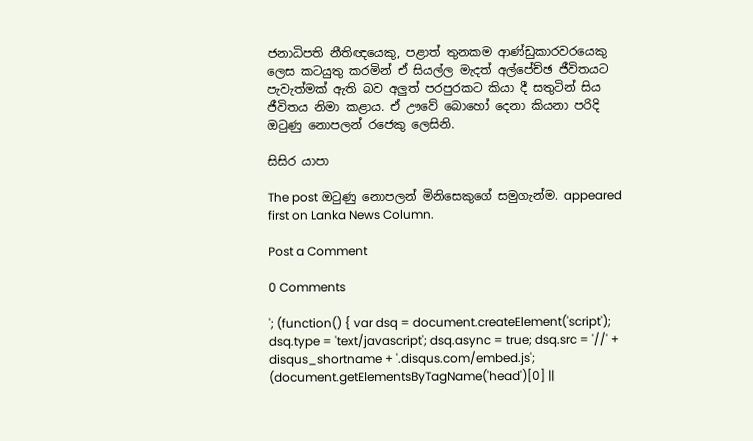ජනාධිපති නීතිඥයෙකු, පළාත් තුනකම ආණ්ඩුකාරවරයෙකු ලෙස කටයුතු කරමින් ඒ සියල්ල මැදත් අල්පේච්ඡ ජීවිතයට පැවැත්මක් ඇති බව අලුත් පරපුරකට කියා දී සතුටින් සිය ජීවිතය නිමා කළාය. ඒ ඌවේ බොහෝ දෙනා කියනා පරිදි ඔටුණු නොපලන් රජෙකු ලෙසිනි.

සිසිර යාපා

The post ඔටුණු නොපලන් මිනිසෙකුගේ සමුගැන්ම. appeared first on Lanka News Column.

Post a Comment

0 Comments

'; (function() { var dsq = document.createElement('script'); dsq.type = 'text/javascript'; dsq.async = true; dsq.src = '//' + disqus_shortname + '.disqus.com/embed.js'; (document.getElementsByTagName('head')[0] ||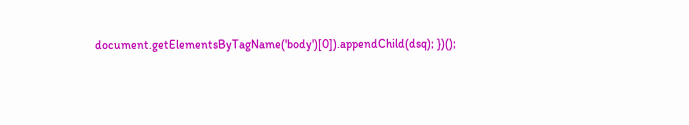document.getElementsByTagName('body')[0]).appendChild(dsq); })();